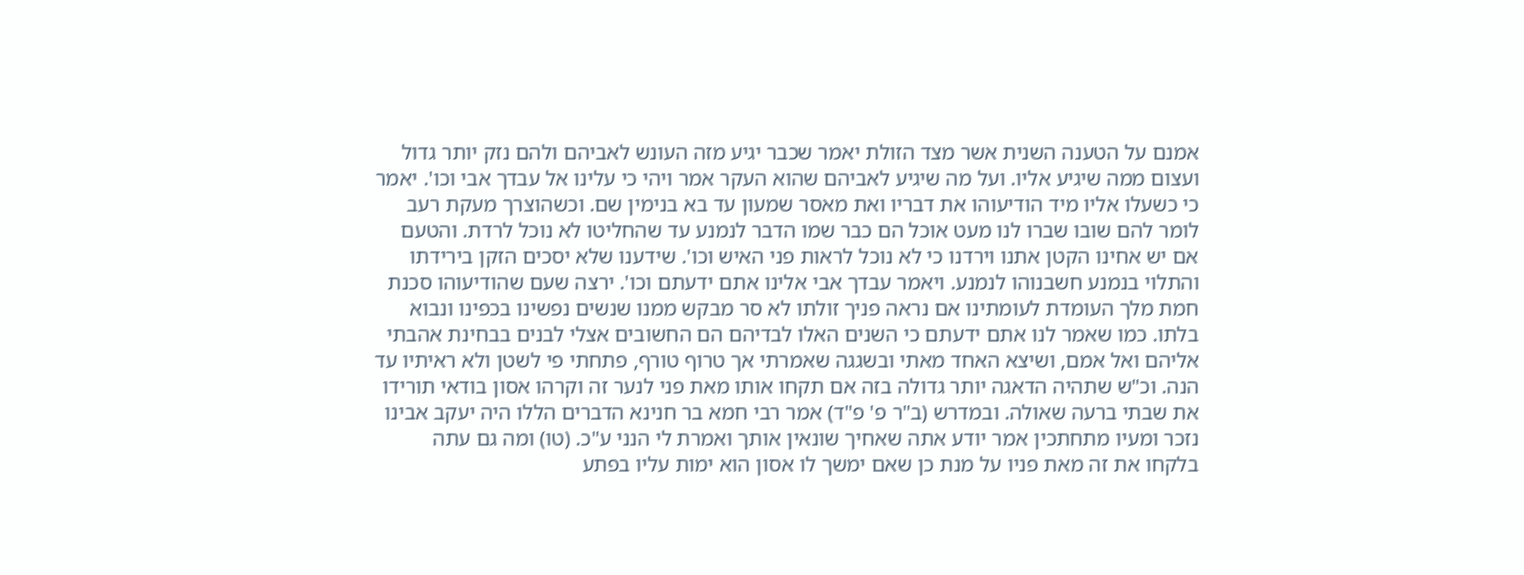אמנם על הטענה השנית אשר מצד הזולת יאמר שכבר יגיע מזה העונש לאביהם ולהם נזק יותר גדול ועצום ממה שיגיע אליו. ועל מה שיגיע לאביהם שהוא העקר אמר ויהי כי עלינו אל עבדך אבי וכו'. יאמר כי כשעלו אליו מיד הודיעוהו את דבריו ואת מאסר שמעון עד בא בנימין שם. וכשהוצרך מעקת רעב לומר להם שובו שברו לנו מעט אוכל הם כבר שמו הדבר לנמנע עד שהחליטו לא נוכל לרדת. והטעם אם יש אחינו הקטן אתנו וירדנו כי לא נוכל לראות פני האיש וכו'. שידענו שלא יסכים הזקן בירידתו והתלוי בנמנע חשבנוהו לנמנע. ויאמר עבדך אבי אלינו אתם ידעתם וכו'. ירצה שעם שהודיעוהו סכנת חמת מלך העומדת לעומתינו אם נראה פניך זולתו לא סר מבקש ממנו שנשים נפשינו בכפינו ונבוא בלתו. כמו שאמר לנו אתם ידעתם כי השנים האלו לבדיהם הם החשובים אצלי לבנים בבחינת אהבתי אליהם ואל אמם, ושיצא האחד מאתי ובשגגה שאמרתי אך טרוף טורף, פתחתי פי לשטן ולא ראיתיו עד הנה. וכ"ש שתהיה הדאגה יותר גדולה בזה אם תקחו אותו מאת פני לנער זה וקרהו אסון בודאי תורידו את שבתי ברעה שאולה. ובמדרש (ב"ר פ' פ"ד) אמר רבי חמא בר חנינא הדברים הללו היה יעקב אבינו נזכר ומעיו מתחתכין אמר יודע אתה שאחיך שונאין אותך ואמרת לי הנני ע"כ. (טו) ומה גם עתה בלקחו את זה מאת פניו על מנת כן שאם ימשך לו אסון הוא ימות עליו בפתע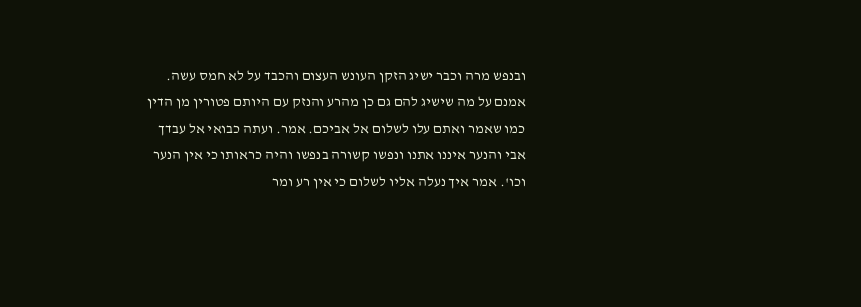ובנפש מרה וכבר ישיג הזקן העונש העצום והכבד על לא חמס עשה. אמנם על מה שישיג להם גם כן מהרע והנזק עם היותם פטורין מן הדין כמו שאמר ואתם עלו לשלום אל אביכם. אמר. ועתה כבואי אל עבדך אבי והנער איננו אתנו ונפשו קשורה בנפשו והיה כראותו כי אין הנער וכו'. אמר איך נעלה אליו לשלום כי אין רע ומר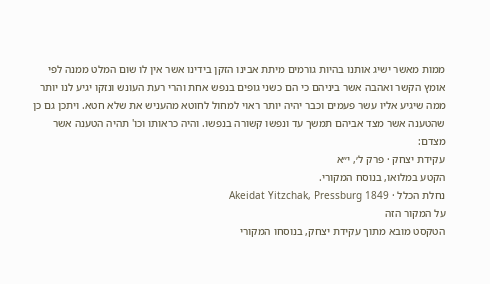ממות מאשר ישיג אותנו בהיות גורמים מיתת אבינו הזקן בידינו אשר אין לו שום המלט ממנה לפי אומץ הקשר ואהבה אשר ביניהם כי הם כשני גופים בנפש אחת והרי רעת העונש ונזקו יגיע לנו יותר ממה שיגיע אליו עשר פעמים וכבר יהיה יותר ראוי למחול לחוטא מהעניש את שלא חטא. ויתכן גם כן שהטענה אשר מצד אביהם תמשך עד ונפשו קשורה בנפשו. והיה כראותו וכו' תהיה הטענה אשר מצדם:
עקידת יצחק · פרק ל׳, י״א
הקטע במלואו, בנוסח המקורי.
נחלת הכלל · Akeidat Yitzchak, Pressburg 1849
על המקור הזה
הטקסט מובא מתוך עקידת יצחק, בנוסחו המקורי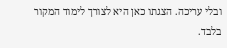ובלי עריכה. הצגתו כאן היא לצורך לימוד המקור בלבד.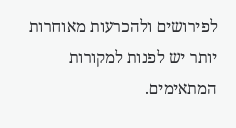לפירושים ולהכרעות מאוחרות יותר יש לפנות למקורות המתאימים.